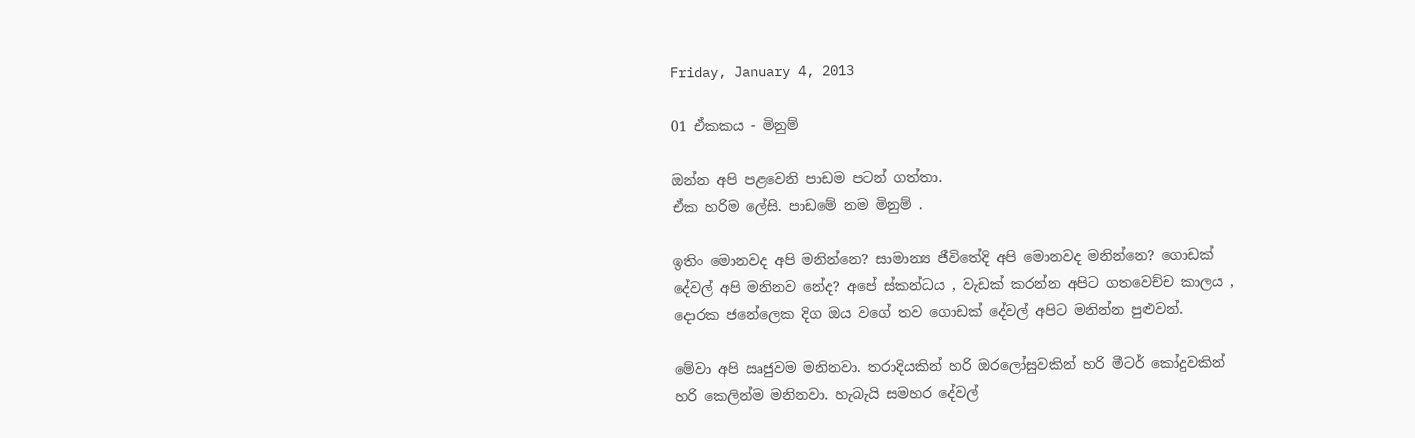Friday, January 4, 2013

01 ඒකකය - මිනුම්

ඔන්න අපි පළවෙනි පාඩම ප‍ටන් ගත්තා.
ඒක හරිම ලේසි. පාඩමේ නම මිනුම් .

ඉතිං මොනවද අපි මනින්නෙ? සාමාන්‍ය ජීවිතේදි අපි මොනවද මනින්නෙ? ගොඩක් දේවල් අපි මනිනව නේද? අපේ ස්කන්ධය , වැඩක් කරන්න අපිට ගතවෙච්ච කාලය , දොරක ජනේලෙක දිග ඔය වගේ තව ගොඩක් දේවල් අපිට මනින්න පුළුවන්.

මේවා අපි ඍජුවම මනිනවා. තරාදියකින් හරි ඔරලෝසුවකින් හරි මීටර් කෝදුවකින් හරි කෙලින්ම මනිනවා. හැබැයි සමහර දේවල්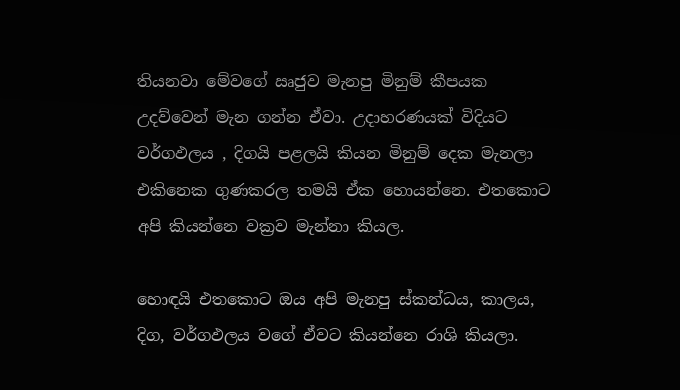තියනවා මේවගේ ඍජුව මැනපු මිනුම් කීපයක උදව්වෙන් මැන ගන්න ඒවා. උදාහරණයක් විදියට වර්ගඵලය , දිගයි පළලයි කියන මිනුම් දෙක මැනලා  එකිනෙක ගුණකරල තමයි ඒක හොයන්නෙ. එතකොට අපි කියන්නෙ වක්‍රව මැන්නා කියල.

හොඳයි එතකොට ඔය අපි මැනපු ස්කන්ධය, කාලය, දිග, වර්ගඵලය වගේ ඒවට කියන්නෙ රාශි කියලා.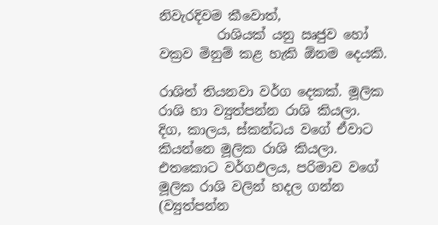නිවැරදිවම කීවොත්,
         රාශියක් යනු ඍජුව හෝ වක්‍රව මිනුම් කළ හැකි ඕනම දෙයකි.

රාශිත් තියනවා වර්ග දෙකක්. මූලික රාශි හා ව්‍යුත්පන්න රාශි කියලා. දිග, කාලය, ස්කන්ධය වගේ ඒවාට කියන්නෙ මූලික රාශි කියලා. එතකොට ‍‍වර්ගඵලය, පරිමාව ‍වගේ මූලික රාශි වලින් හදල ගන්න (ව්‍යුත්පන්න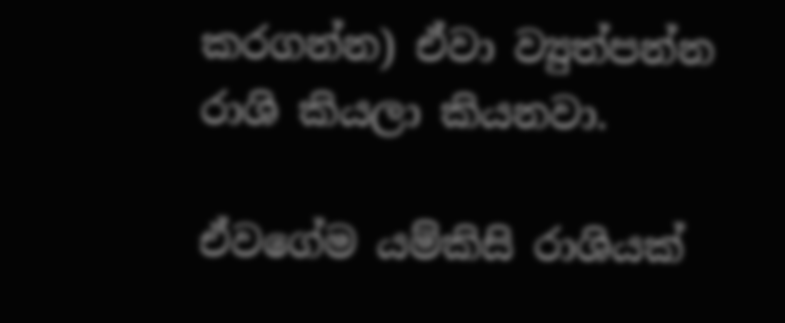කරගන්න) ඒවා ව්‍යුත්පන්න රාශි කියලා කියනවා.

ඒවගේම යම්කිසි රාශියක්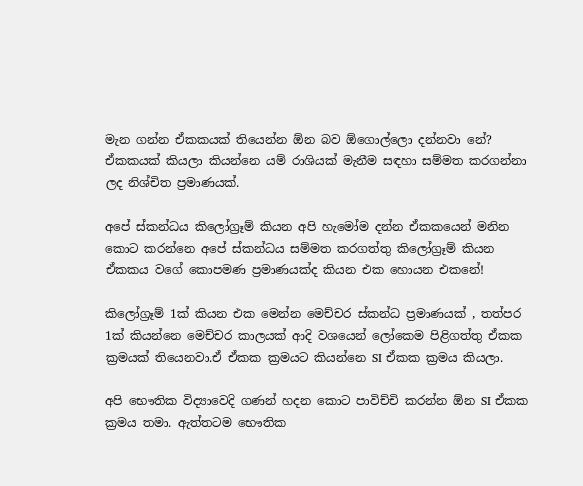මැන ගන්න ඒකකයක් තියෙන්න ඕන බව ඕගොල්ලො දන්නවා නේ? ඒකකයක් කියලා කියන්නෙ යම් රාශියක් මැනීම සඳහා සම්මත කරගන්නා ලද නිශ්චිත ප්‍රමාණයක්.

අපේ ස්කන්ධය කිලෝග්‍රෑම් කියන අපි හැමෝම දන්න ඒකකයෙන් මනින කොට කරන්නෙ අපේ ස්කන්ධය සම්මත කරගත්තු කිලෝග්‍රෑම් කියන ඒකකය වගේ කොපමණ ප්‍රමාණයක්ද කියන එක හොයන එකනේ!

කිලෝග්‍රෑම් 1ක් කියන එක මෙන්න මෙච්චර ස්කන්ධ ප්‍රමාණයක් , තත්පර 1ක් කියන්නෙ මෙච්චර කාලයක් ආදි වශයෙන් ලෝකෙම පිළිගත්තු ඒකක ක්‍රමයක් තියෙනවා.ඒ ඒකක ක්‍රමයට කියන්නෙ SI ඒකක ක්‍රමය කියලා.

අපි භෞතික විද්‍යාවෙදි ගණන් හදන කොට පාවිච්චි කරන්න ඕන SI ඒකක ක්‍රමය තමා. ඇත්තටම භෞතික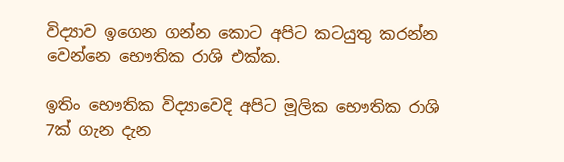විද්‍යාව ඉගෙන ගන්න කොට අපිට කටයුතු කරන්න වෙන්නෙ භෞතික රාශි එක්ක.

ඉතිං භෞතික විද්‍යාවෙදි අපිට මූලික භෞතික රාශි 7ක් ගැන දැන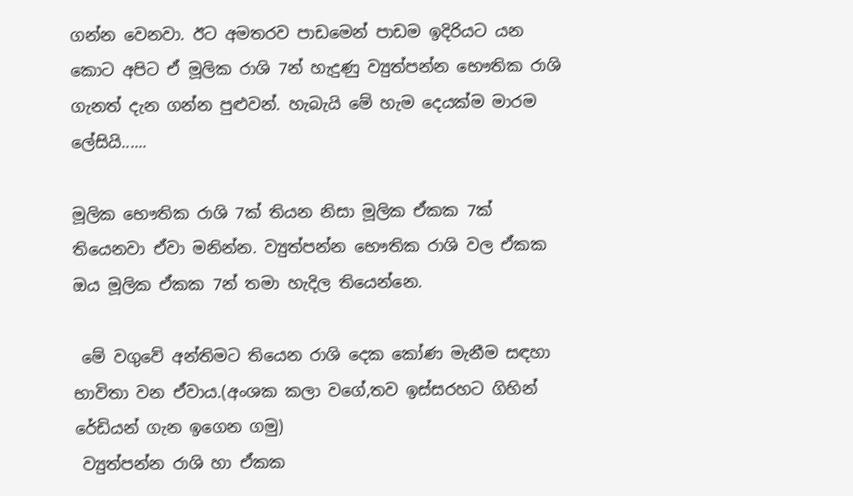ගන්න වෙනවා. ඊට අමතරව පාඩමෙන් පාඩම ඉදිරියට යන කොට අපිට ඒ මූලික රාශි 7න් හැදුණු ව්‍යුත්පන්න භෞතික රාශි ගැනත් දැන ගන්න පුළුවන්. හැබැයි මේ හැම දෙයක්ම මාරම ලේසියි......

මූලික භෞතික රාශි 7ක් තියන නිසා මූලික ඒකක 7ක් තියෙනවා ඒවා මනින්න. ව්‍යුත්පන්න භෞතික රාශි වල ඒකක ඔය මූලික ඒකක 7න් තමා හැදිල තියෙන්නෙ.

 මේ වගුවේ අන්තිමට තියෙන රාශි දෙක කෝණ මැනීම සඳහා භාවිතා වන ඒවාය.(අංශක කලා වගේ,තව ඉස්සරහට ගිහින් රේඩියන් ගැන ඉගෙන ගමු)
 ව්‍යුත්පන්න රාශි හා ඒකක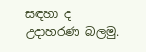සඳහා ද උදාහරණ බලමු.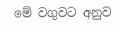මේ වගුවට අනුව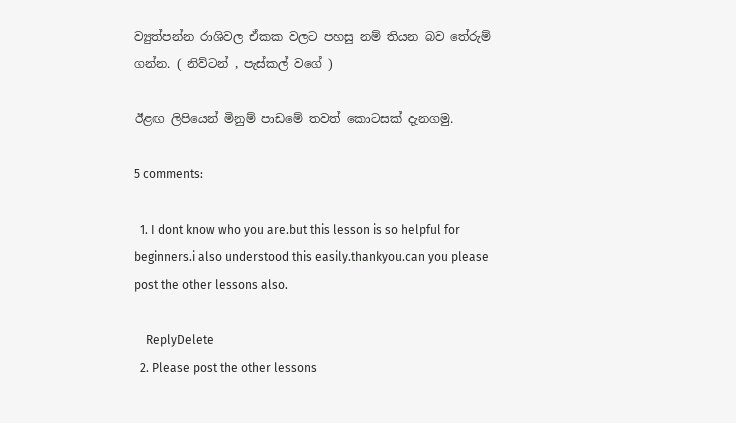ව්‍යුත්පන්න රාශිවල ඒකක වලට පහසු නම් තියන බව තේරුම් ගන්න. ( නිව්ටන් , පැස්කල් වගේ )

ඊළඟ ලිපියෙන් මිනුම් පාඩමේ තවත් කොටසක් දැනගමු.

5 comments:

  1. I dont know who you are.but this lesson is so helpful for beginners.i also understood this easily.thankyou.can you please post the other lessons also.

    ReplyDelete
  2. Please post the other lessons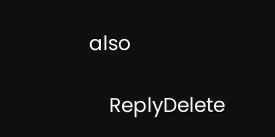also

    ReplyDelete